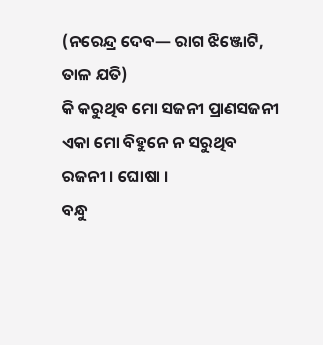(ନରେନ୍ଦ୍ର ଦେବ— ରାଗ ଝିଞ୍ଜୋଟି, ତାଳ ଯତି)
କି କରୁଥିବ ମୋ ସଜନୀ ପ୍ରାଣସଜନୀ
ଏକା ମୋ ବିହୁନେ ନ ସରୁଥିବ ରଜନୀ । ଘୋଷା ।
ବନ୍ଧୁ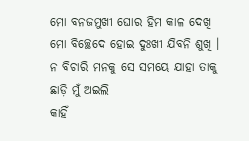ମୋ ବନଜମୁଖୀ ଘୋର ହିମ କାଳ ଦେଖି
ମୋ ବିଚ୍ଛେଦେ ହୋଇ ଦୁଃଖୀ ଯିବନି ଶୁଖି ।
ନ ବିଚାରି ମନକୁ ସେ ସମୟେ ଯାହା ତାକୁ
ଛାଡ଼ି ମୁଁ ଅଇଲି
କାହିଁ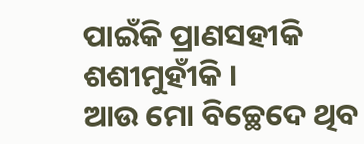ପାଇଁକି ପ୍ରାଣସହୀକି ଶଶୀମୁହୀଁକି ।
ଆଉ ମୋ ବିଚ୍ଛେଦେ ଥିବ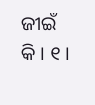ଜୀଇଁ କି । ୧ ।